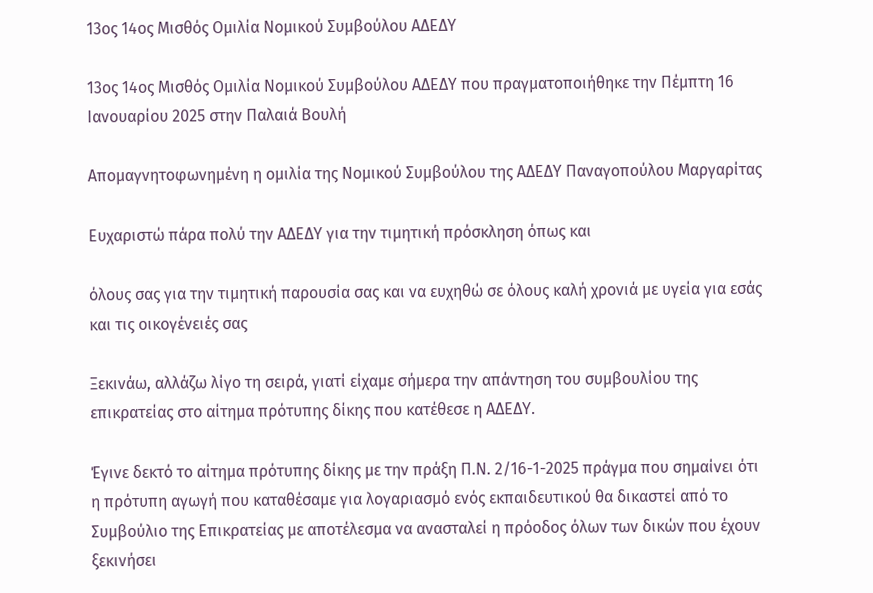13ος 14ος Μισθός Ομιλία Νομικού Συμβούλου ΑΔΕΔΥ

13ος 14ος Μισθός Ομιλία Νομικού Συμβούλου ΑΔΕΔΥ που πραγματοποιήθηκε την Πέμπτη 16 Ιανουαρίου 2025 στην Παλαιά Βουλή

Απομαγνητοφωνημένη η ομιλία της Νομικού Συμβούλου της ΑΔΕΔΥ Παναγοπούλου Μαργαρίτας

Ευχαριστώ πάρα πολύ την ΑΔΕΔΥ για την τιμητική πρόσκληση όπως και

όλους σας για την τιμητική παρουσία σας και να ευχηθώ σε όλους καλή χρονιά με υγεία για εσάς και τις οικογένειές σας

Ξεκινάω, αλλάζω λίγο τη σειρά, γιατί είχαμε σήμερα την απάντηση του συμβουλίου της επικρατείας στο αίτημα πρότυπης δίκης που κατέθεσε η ΑΔΕΔΥ.

Έγινε δεκτό το αίτημα πρότυπης δίκης με την πράξη Π.Ν. 2/16-1-2025 πράγμα που σημαίνει ότι η πρότυπη αγωγή που καταθέσαμε για λογαριασμό ενός εκπαιδευτικού θα δικαστεί από το Συμβούλιο της Επικρατείας με αποτέλεσμα να ανασταλεί η πρόοδος όλων των δικών που έχουν ξεκινήσει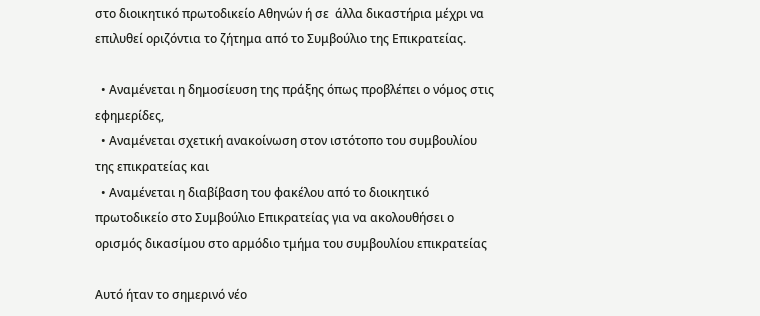στο διοικητικό πρωτοδικείο Αθηνών ή σε  άλλα δικαστήρια μέχρι να επιλυθεί οριζόντια το ζήτημα από το Συμβούλιο της Επικρατείας.

  • Αναμένεται η δημοσίευση της πράξης όπως προβλέπει ο νόμος στις εφημερίδες,
  • Αναμένεται σχετική ανακοίνωση στον ιστότοπο του συμβουλίου της επικρατείας και
  • Αναμένεται η διαβίβαση του φακέλου από το διοικητικό πρωτοδικείο στο Συμβούλιο Επικρατείας για να ακολουθήσει ο ορισμός δικασίμου στο αρμόδιο τμήμα του συμβουλίου επικρατείας

Αυτό ήταν το σημερινό νέο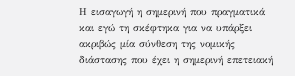Η εισαγωγή η σημερινή που πραγματικά και εγώ τη σκέφτηκα για να υπάρξει ακριβώς μία σύνθεση της νομικής διάστασης που έχει η σημερινή επετειακή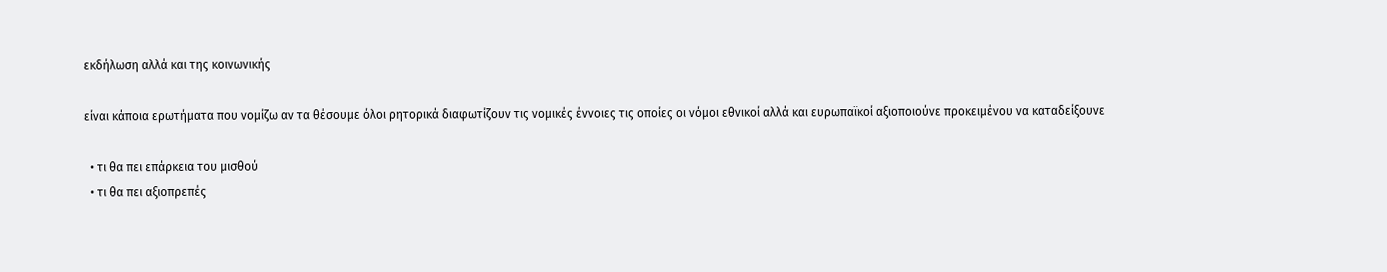εκδήλωση αλλά και της κοινωνικής

είναι κάποια ερωτήματα που νομίζω αν τα θέσουμε όλοι ρητορικά διαφωτίζουν τις νομικές έννοιες τις οποίες οι νόμοι εθνικοί αλλά και ευρωπαϊκοί αξιοποιούνε προκειμένου να καταδείξουνε

  • τι θα πει επάρκεια του μισθού
  • τι θα πει αξιοπρεπές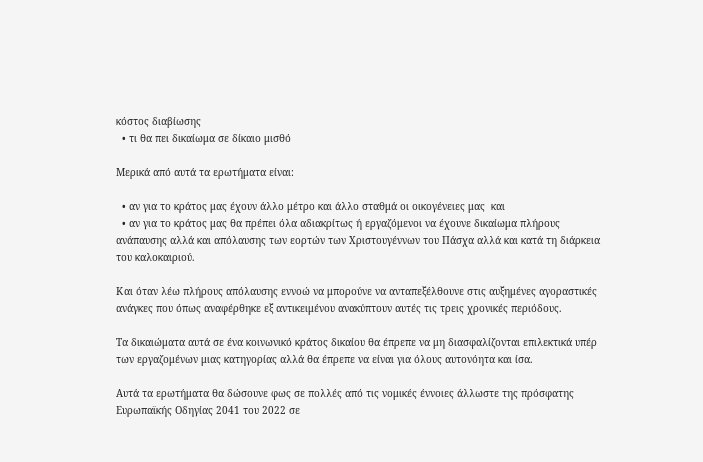κόστος διαβίωσης
  • τι θα πει δικαίωμα σε δίκαιο μισθό

Μερικά από αυτά τα ερωτήματα είναι:

  • αν για το κράτος μας έχουν άλλο μέτρο και άλλο σταθμά οι οικογένειες μας  και
  • αν για το κράτος μας θα πρέπει όλα αδιακρίτως ή εργαζόμενοι να έχουνε δικαίωμα πλήρους ανάπαυσης αλλά και απόλαυσης των εορτών των Χριστουγέννων του Πάσχα αλλά και κατά τη διάρκεια του καλοκαιριού.

Και όταν λέω πλήρους απόλαυσης εννοώ να μπορούνε να ανταπεξέλθουνε στις αυξημένες αγοραστικές ανάγκες που όπως αναφέρθηκε εξ αντικειμένου ανακύπτουν αυτές τις τρεις χρονικές περιόδους.

Τα δικαιώματα αυτά σε ένα κοινωνικό κράτος δικαίου θα έπρεπε να μη διασφαλίζονται επιλεκτικά υπέρ των εργαζομένων μιας κατηγορίας αλλά θα έπρεπε να είναι για όλους αυτονόητα και ίσα.

Αυτά τα ερωτήματα θα δώσουνε φως σε πολλές από τις νομικές έννοιες άλλωστε της πρόσφατης Ευρωπαϊκής Οδηγίας 2041 του 2022 σε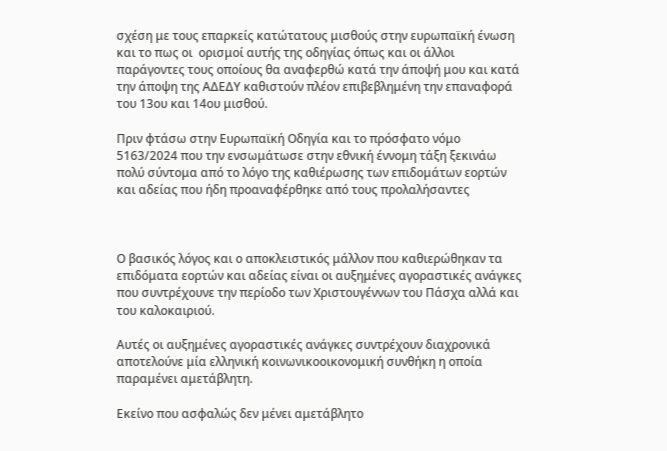σχέση με τους επαρκείς κατώτατους μισθούς στην ευρωπαϊκή ένωση και το πως οι  ορισμοί αυτής της οδηγίας όπως και οι άλλοι παράγοντες τους οποίους θα αναφερθώ κατά την άποψή μου και κατά την άποψη της ΑΔΕΔΥ καθιστούν πλέον επιβεβλημένη την επαναφορά του 13ου και 14ου μισθού.

Πριν φτάσω στην Ευρωπαϊκή Οδηγία και το πρόσφατο νόμο 5163/2024 που την ενσωμάτωσε στην εθνική έννομη τάξη ξεκινάω πολύ σύντομα από το λόγο της καθιέρωσης των επιδομάτων εορτών και αδείας που ήδη προαναφέρθηκε από τους προλαλήσαντες



Ο βασικός λόγος και ο αποκλειστικός μάλλον που καθιερώθηκαν τα επιδόματα εορτών και αδείας είναι οι αυξημένες αγοραστικές ανάγκες που συντρέχουνε την περίοδο των Χριστουγέννων του Πάσχα αλλά και του καλοκαιριού.

Αυτές οι αυξημένες αγοραστικές ανάγκες συντρέχουν διαχρονικά αποτελούνε μία ελληνική κοινωνικοοικονομική συνθήκη η οποία παραμένει αμετάβλητη.

Εκείνο που ασφαλώς δεν μένει αμετάβλητο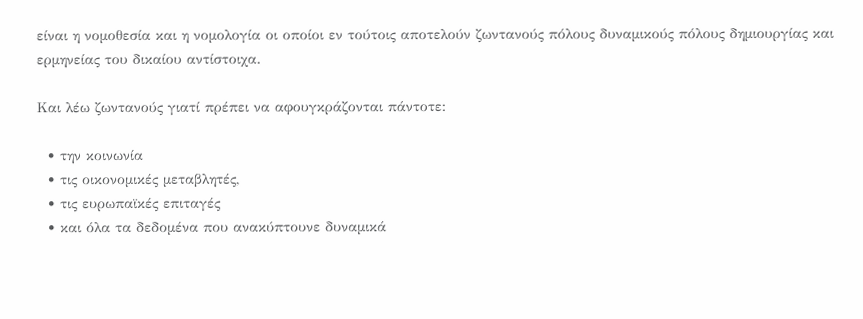είναι η νομοθεσία και η νομολογία οι οποίοι εν τούτοις αποτελούν ζωντανούς πόλους δυναμικούς πόλους δημιουργίας και ερμηνείας του δικαίου αντίστοιχα.

Και λέω ζωντανούς γιατί πρέπει να αφουγκράζονται πάντοτε:

  • την κοινωνία
  • τις οικονομικές μεταβλητές,
  • τις ευρωπαϊκές επιταγές
  • και όλα τα δεδομένα που ανακύπτουνε δυναμικά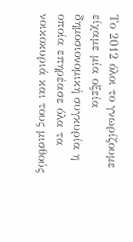Το 2012 όλοι το γνωρίζουμε είχαμε μία οξεία δημοσιονομική συγκυρία η οποία επηρέασε όλα τα νοικοκυριά και τους μισθούς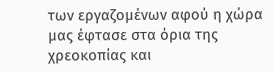των εργαζομένων αφού η χώρα μας έφτασε στα όρια της χρεοκοπίας και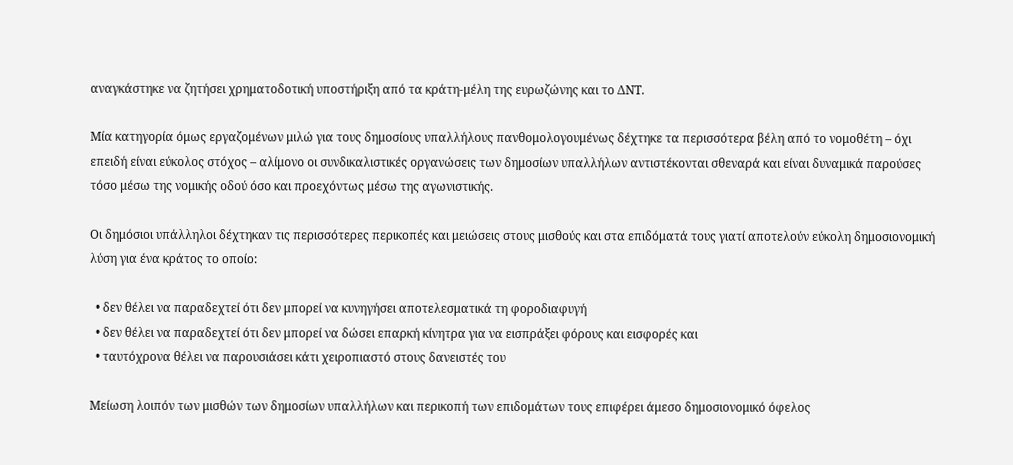αναγκάστηκε να ζητήσει χρηματοδοτική υποστήριξη από τα κράτη-μέλη της ευρωζώνης και το ΔΝΤ.

Μία κατηγορία όμως εργαζομένων μιλώ για τους δημοσίους υπαλλήλους πανθομολογουμένως δέχτηκε τα περισσότερα βέλη από το νομοθέτη – όχι επειδή είναι εύκολος στόχος – αλίμονο οι συνδικαλιστικές οργανώσεις των δημοσίων υπαλλήλων αντιστέκονται σθεναρά και είναι δυναμικά παρούσες τόσο μέσω της νομικής οδού όσο και προεχόντως μέσω της αγωνιστικής.

Οι δημόσιοι υπάλληλοι δέχτηκαν τις περισσότερες περικοπές και μειώσεις στους μισθούς και στα επιδόματά τους γιατί αποτελούν εύκολη δημοσιονομική λύση για ένα κράτος το οποίο:

  • δεν θέλει να παραδεχτεί ότι δεν μπορεί να κυνηγήσει αποτελεσματικά τη φοροδιαφυγή
  • δεν θέλει να παραδεχτεί ότι δεν μπορεί να δώσει επαρκή κίνητρα για να εισπράξει φόρους και εισφορές και
  • ταυτόχρονα θέλει να παρουσιάσει κάτι χειροπιαστό στους δανειστές του

Μείωση λοιπόν των μισθών των δημοσίων υπαλλήλων και περικοπή των επιδομάτων τους επιφέρει άμεσο δημοσιονομικό όφελος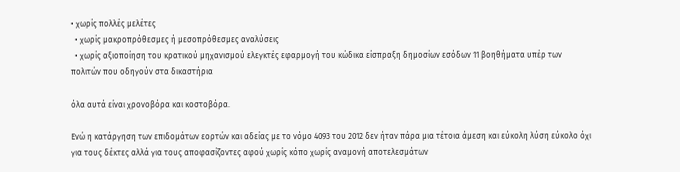• χωρίς πολλές μελέτες
  • χωρίς μακροπρόθεσμες ή μεσοπρόθεσμες αναλύσεις
  • χωρίς αξιοποίηση του κρατικού μηχανισμού ελεγκτές εφαρμογή του κώδικα είσπραξη δημοσίων εσόδων 11 βοηθήματα υπέρ των πολιτών που οδηγούν στα δικαστήρια

όλα αυτά είναι χρονοβόρα και κοστοβόρα.

Ενώ η κατάργηση των επιδομάτων εορτών και αδείας με το νόμο 4093 του 2012 δεν ήταν πάρα μια τέτοια άμεση και εύκολη λύση εύκολο όχι για τους δέκτες αλλά για τους αποφασίζοντες αφού χωρίς κόπο χωρίς αναμονή αποτελεσμάτων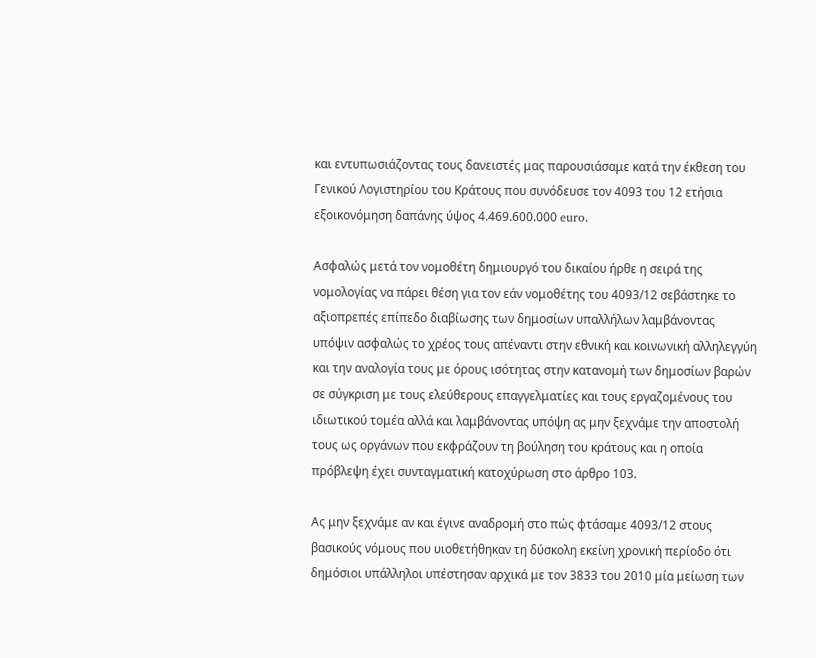και εντυπωσιάζοντας τους δανειστές μας παρουσιάσαμε κατά την έκθεση του Γενικού Λογιστηρίου του Κράτους που συνόδευσε τον 4093 του 12 ετήσια εξοικονόμηση δαπάνης ύψος 4.469.600.000 euro.

Aσφαλώς μετά τον νομοθέτη δημιουργό του δικαίου ήρθε η σειρά της νομολογίας να πάρει θέση για τον εάν νομοθέτης του 4093/12 σεβάστηκε το αξιοπρεπές επίπεδο διαβίωσης των δημοσίων υπαλλήλων λαμβάνοντας υπόψιν ασφαλώς το χρέος τους απέναντι στην εθνική και κοινωνική αλληλεγγύη και την αναλογία τους με όρους ισότητας στην κατανομή των δημοσίων βαρών σε σύγκριση με τους ελεύθερους επαγγελματίες και τους εργαζομένους του ιδιωτικού τομέα αλλά και λαμβάνοντας υπόψη ας μην ξεχνάμε την αποστολή τους ως οργάνων που εκφράζουν τη βούληση του κράτους και η οποία πρόβλεψη έχει συνταγματική κατοχύρωση στο άρθρο 103.

Aς μην ξεχνάμε αν και έγινε αναδρομή στο πώς φτάσαμε 4093/12 στους βασικούς νόμους που υιοθετήθηκαν τη δύσκολη εκείνη χρονική περίοδο ότι δημόσιοι υπάλληλοι υπέστησαν αρχικά με τον 3833 του 2010 μία μείωση των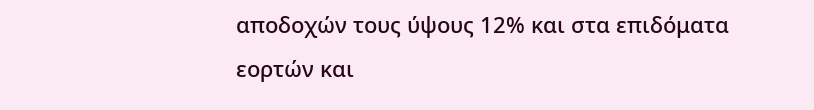αποδοχών τους ύψους 12% και στα επιδόματα εορτών και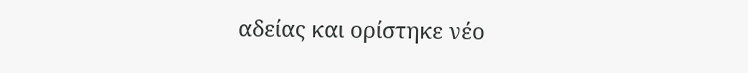αδείας και ορίστηκε νέο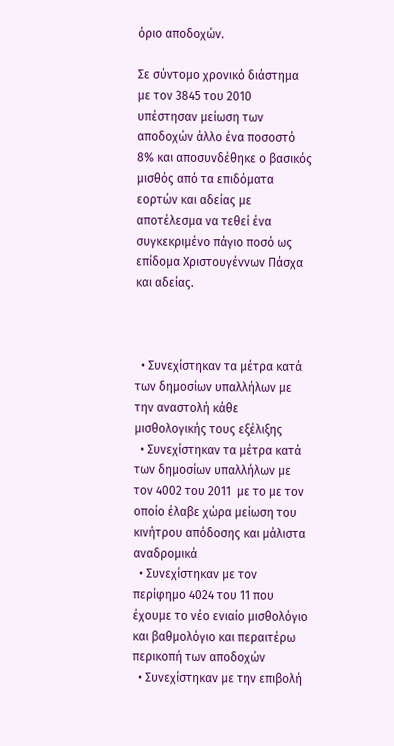όριο αποδοχών.

Σε σύντομο χρονικό διάστημα με τον 3845 του 2010 υπέστησαν μείωση των αποδοχών άλλο ένα ποσοστό 8% και αποσυνδέθηκε ο βασικός μισθός από τα επιδόματα εορτών και αδείας με αποτέλεσμα να τεθεί ένα συγκεκριμένο πάγιο ποσό ως επίδομα Χριστουγέννων Πάσχα και αδείας.



  • Συνεχίστηκαν τα μέτρα κατά των δημοσίων υπαλλήλων με την αναστολή κάθε μισθολογικής τους εξέλιξης
  • Συνεχίστηκαν τα μέτρα κατά των δημοσίων υπαλλήλων με τον 4002 του 2011  με το με τον οποίο έλαβε χώρα μείωση του κινήτρου απόδοσης και μάλιστα αναδρομικά
  • Συνεχίστηκαν με τον περίφημο 4024 του 11 που έχουμε το νέο ενιαίο μισθολόγιο και βαθμολόγιο και περαιτέρω περικοπή των αποδοχών
  • Συνεχίστηκαν με την επιβολή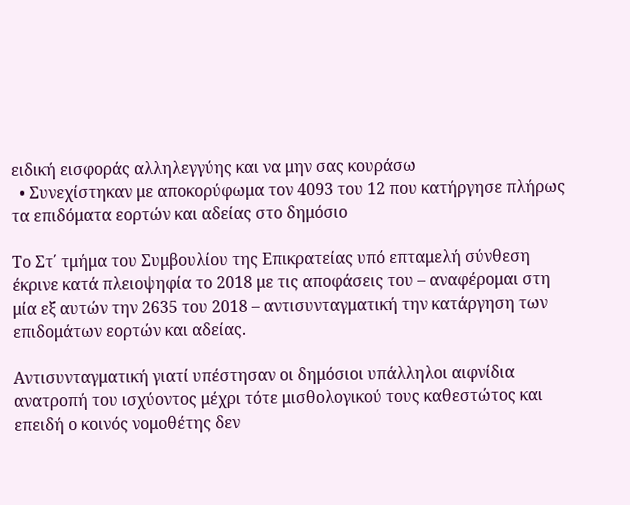ειδική εισφοράς αλληλεγγύης και να μην σας κουράσω
  • Συνεχίστηκαν με αποκορύφωμα τον 4093 του 12 που κατήργησε πλήρως τα επιδόματα εορτών και αδείας στο δημόσιο

Το Στ΄ τμήμα του Συμβουλίου της Επικρατείας υπό επταμελή σύνθεση έκρινε κατά πλειοψηφία το 2018 με τις αποφάσεις του – αναφέρομαι στη μία εξ αυτών την 2635 του 2018 – αντισυνταγματική την κατάργηση των επιδομάτων εορτών και αδείας.

Αντισυνταγματική γιατί υπέστησαν οι δημόσιοι υπάλληλοι αιφνίδια ανατροπή του ισχύοντος μέχρι τότε μισθολογικού τους καθεστώτος και επειδή ο κοινός νομοθέτης δεν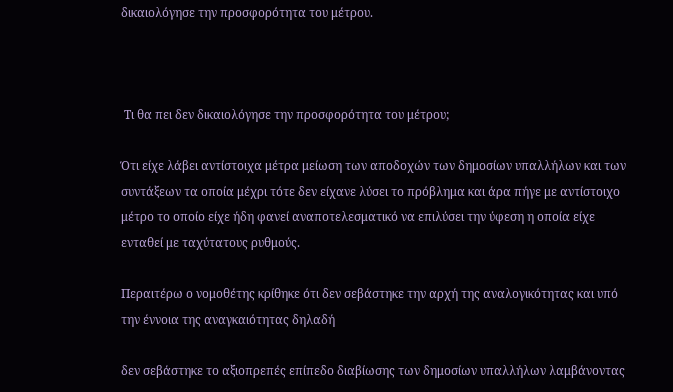δικαιολόγησε την προσφορότητα του μέτρου.



 Τι θα πει δεν δικαιολόγησε την προσφορότητα του μέτρου;

Ότι είχε λάβει αντίστοιχα μέτρα μείωση των αποδοχών των δημοσίων υπαλλήλων και των συντάξεων τα οποία μέχρι τότε δεν είχανε λύσει το πρόβλημα και άρα πήγε με αντίστοιχο μέτρο το οποίο είχε ήδη φανεί αναποτελεσματικό να επιλύσει την ύφεση η οποία είχε ενταθεί με ταχύτατους ρυθμούς.

Περαιτέρω ο νομοθέτης κρίθηκε ότι δεν σεβάστηκε την αρχή της αναλογικότητας και υπό την έννοια της αναγκαιότητας δηλαδή

δεν σεβάστηκε το αξιοπρεπές επίπεδο διαβίωσης των δημοσίων υπαλλήλων λαμβάνοντας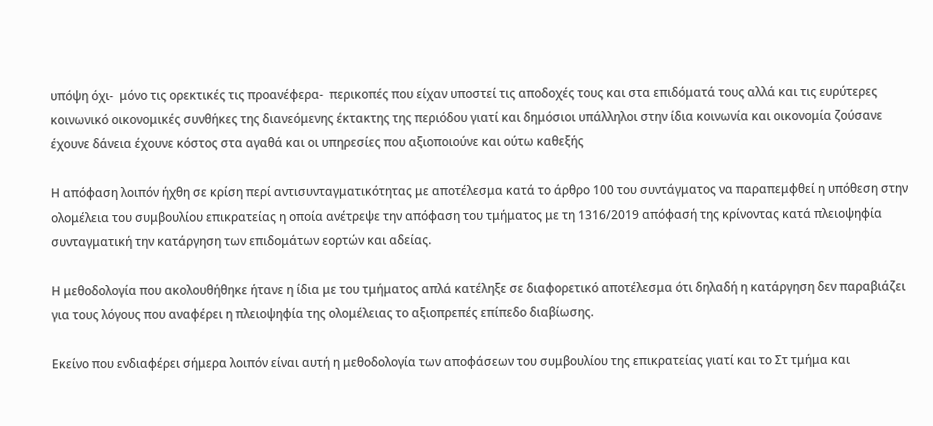υπόψη όχι-  μόνο τις ορεκτικές τις προανέφερα-  περικοπές που είχαν υποστεί τις αποδοχές τους και στα επιδόματά τους αλλά και τις ευρύτερες κοινωνικό οικονομικές συνθήκες της διανεόμενης έκτακτης της περιόδου γιατί και δημόσιοι υπάλληλοι στην ίδια κοινωνία και οικονομία ζούσανε έχουνε δάνεια έχουνε κόστος στα αγαθά και οι υπηρεσίες που αξιοποιούνε και ούτω καθεξής

Η απόφαση λοιπόν ήχθη σε κρίση περί αντισυνταγματικότητας με αποτέλεσμα κατά το άρθρο 100 του συντάγματος να παραπεμφθεί η υπόθεση στην ολομέλεια του συμβουλίου επικρατείας η οποία ανέτρεψε την απόφαση του τμήματος με τη 1316/2019 απόφασή της κρίνοντας κατά πλειοψηφία συνταγματική την κατάργηση των επιδομάτων εορτών και αδείας.

Η μεθοδολογία που ακολουθήθηκε ήτανε η ίδια με του τμήματος απλά κατέληξε σε διαφορετικό αποτέλεσμα ότι δηλαδή η κατάργηση δεν παραβιάζει για τους λόγους που αναφέρει η πλειοψηφία της ολομέλειας το αξιοπρεπές επίπεδο διαβίωσης.

Εκείνο που ενδιαφέρει σήμερα λοιπόν είναι αυτή η μεθοδολογία των αποφάσεων του συμβουλίου της επικρατείας γιατί και το Στ τμήμα και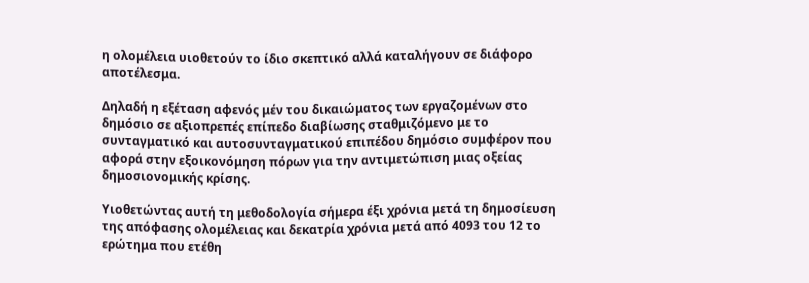η ολομέλεια υιοθετούν το ίδιο σκεπτικό αλλά καταλήγουν σε διάφορο αποτέλεσμα.

Δηλαδή η εξέταση αφενός μέν του δικαιώματος των εργαζομένων στο δημόσιο σε αξιοπρεπές επίπεδο διαβίωσης σταθμιζόμενο με το συνταγματικό και αυτοσυνταγματικού επιπέδου δημόσιο συμφέρον που αφορά στην εξοικονόμηση πόρων για την αντιμετώπιση μιας οξείας δημοσιονομικής κρίσης.

Υιοθετώντας αυτή τη μεθοδολογία σήμερα έξι χρόνια μετά τη δημοσίευση της απόφασης ολομέλειας και δεκατρία χρόνια μετά από 4093 του 12 το ερώτημα που ετέθη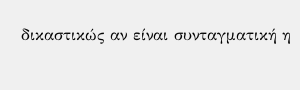δικαστικώς αν είναι συνταγματική η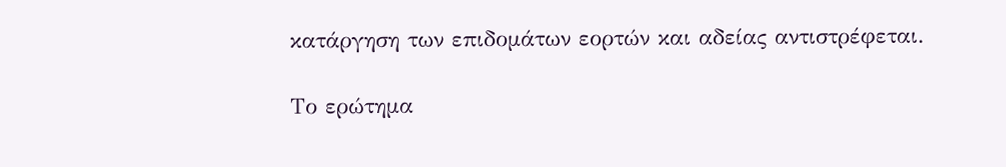κατάργηση των επιδομάτων εορτών και αδείας αντιστρέφεται.

Το ερώτημα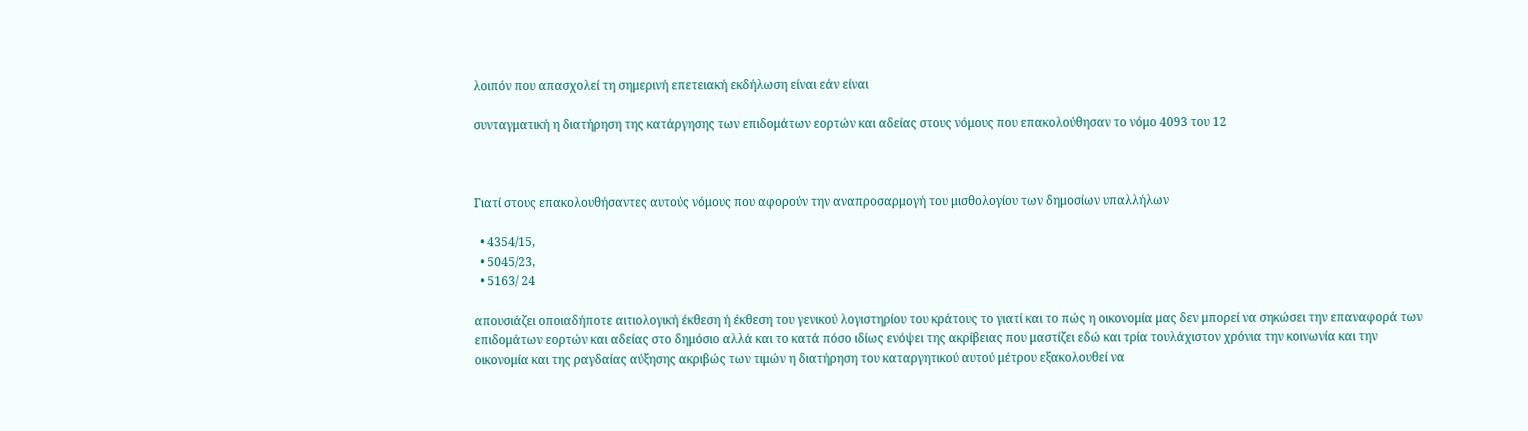λοιπόν που απασχολεί τη σημερινή επετειακή εκδήλωση είναι εάν είναι

συνταγματική η διατήρηση της κατάργησης των επιδομάτων εορτών και αδείας στους νόμους που επακολούθησαν το νόμο 4093 του 12



Γιατί στους επακολουθήσαντες αυτούς νόμους που αφορούν την αναπροσαρμογή του μισθολογίου των δημοσίων υπαλλήλων

  • 4354/15,
  • 5045/23,
  • 5163/ 24

απουσιάζει οποιαδήποτε αιτιολογική έκθεση ή έκθεση του γενικού λογιστηρίου του κράτους το γιατί και το πώς η οικονομία μας δεν μπορεί να σηκώσει την επαναφορά των επιδομάτων εορτών και αδείας στο δημόσιο αλλά και το κατά πόσο ιδίως ενόψει της ακρίβειας που μαστίζει εδώ και τρία τουλάχιστον χρόνια την κοινωνία και την οικονομία και της ραγδαίας αύξησης ακριβώς των τιμών η διατήρηση του καταργητικού αυτού μέτρου εξακολουθεί να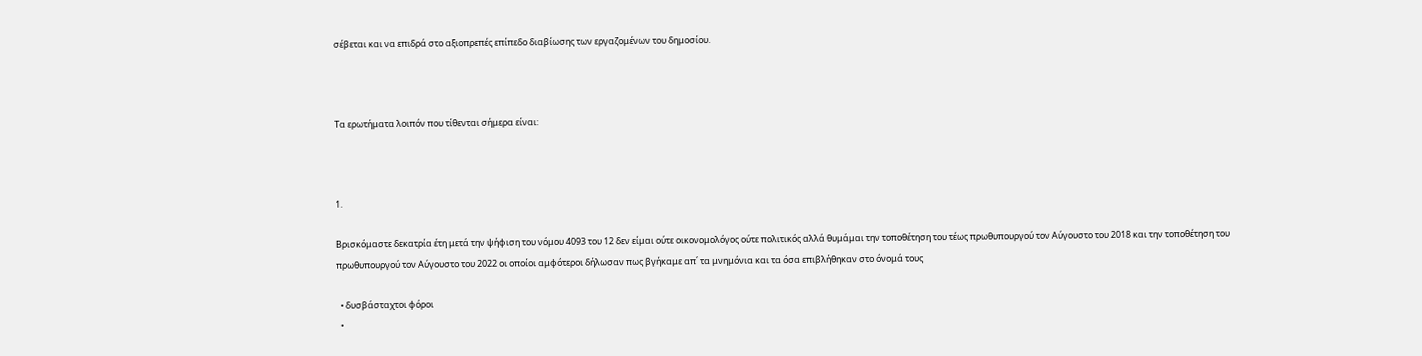σέβεται και να επιδρά στο αξιοπρεπές επίπεδο διαβίωσης των εργαζομένων του δημοσίου.



Τα ερωτήματα λοιπόν που τίθενται σήμερα είναι:



1.

Βρισκόμαστε δεκατρία έτη μετά την ψήφιση του νόμου 4093 του 12 δεν είμαι ούτε οικονομολόγος ούτε πολιτικός αλλά θυμάμαι την τοποθέτηση του τέως πρωθυπουργού τον Αύγουστο του 2018 και την τοποθέτηση του πρωθυπουργού τον Αύγουστο του 2022 οι οποίοι αμφότεροι δήλωσαν πως βγήκαμε απ΄ τα μνημόνια και τα όσα επιβλήθηκαν στο όνομά τους

  • δυσβάσταχτοι φόροι
  •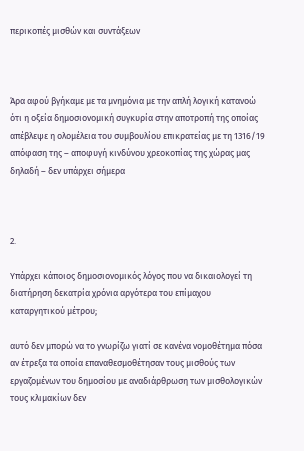περικοπές μισθών και συντάξεων



Άρα αφού βγήκαμε με τα μνημόνια με την απλή λογική κατανοώ ότι η οξεία δημοσιονομική συγκυρία στην αποτροπή της οποίας απέβλεψε η ολομέλεια του συμβουλίου επικρατείας με τη 1316/19 απόφαση της – αποφυγή κινδύνου χρεοκοπίας της χώρας μας δηλαδή – δεν υπάρχει σήμερα



2.

Υπάρχει κάποιος δημοσιονομικός λόγος που να δικαιολογεί τη διατήρηση δεκατρία χρόνια αργότερα του επίμαχου καταργητικού μέτρου;

αυτό δεν μπορώ να το γνωρίζω γιατί σε κανένα νομοθέτημα πόσα αν έτρεξα τα οποία επαναθεσμοθέτησαν τους μισθούς των εργαζομένων του δημοσίου με αναδιάρθρωση των μισθολογικών τους κλιμακίων δεν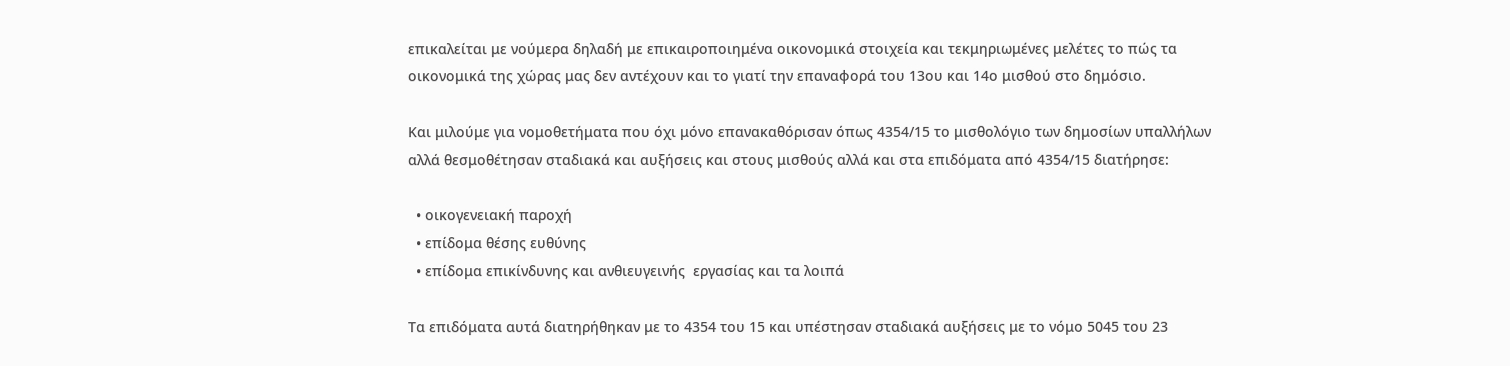επικαλείται με νούμερα δηλαδή με επικαιροποιημένα οικονομικά στοιχεία και τεκμηριωμένες μελέτες το πώς τα οικονομικά της χώρας μας δεν αντέχουν και το γιατί την επαναφορά του 13ου και 14ο μισθού στο δημόσιο.

Και μιλούμε για νομοθετήματα που όχι μόνο επανακαθόρισαν όπως 4354/15 το μισθολόγιο των δημοσίων υπαλλήλων αλλά θεσμοθέτησαν σταδιακά και αυξήσεις και στους μισθούς αλλά και στα επιδόματα από 4354/15 διατήρησε:

  • οικογενειακή παροχή
  • επίδομα θέσης ευθύνης
  • επίδομα επικίνδυνης και ανθιευγεινής  εργασίας και τα λοιπά

Τα επιδόματα αυτά διατηρήθηκαν με το 4354 του 15 και υπέστησαν σταδιακά αυξήσεις με το νόμο 5045 του 23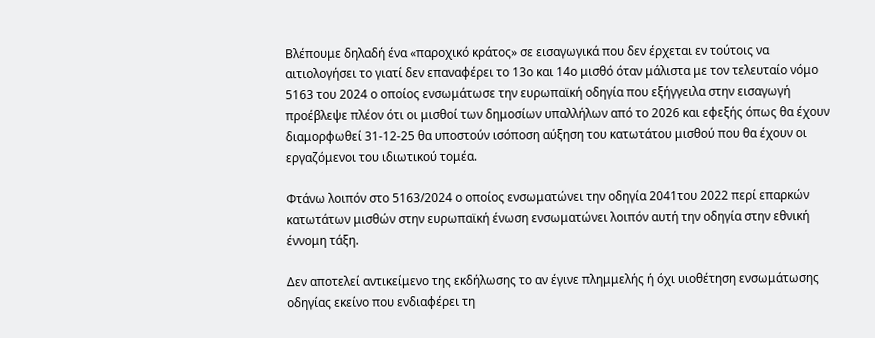Βλέπουμε δηλαδή ένα «παροχικό κράτος» σε εισαγωγικά που δεν έρχεται εν τούτοις να αιτιολογήσει το γιατί δεν επαναφέρει το 13ο και 14ο μισθό όταν μάλιστα με τον τελευταίο νόμο 5163 του 2024 ο οποίος ενσωμάτωσε την ευρωπαϊκή οδηγία που εξήγγειλα στην εισαγωγή προέβλεψε πλέον ότι οι μισθοί των δημοσίων υπαλλήλων από το 2026 και εφεξής όπως θα έχουν διαμορφωθεί 31-12-25 θα υποστούν ισόποση αύξηση του κατωτάτου μισθού που θα έχουν οι εργαζόμενοι του ιδιωτικού τομέα.

Φτάνω λοιπόν στο 5163/2024 ο οποίος ενσωματώνει την οδηγία 2041του 2022 περί επαρκών κατωτάτων μισθών στην ευρωπαϊκή ένωση ενσωματώνει λοιπόν αυτή την οδηγία στην εθνική έννομη τάξη.

Δεν αποτελεί αντικείμενο της εκδήλωσης το αν έγινε πλημμελής ή όχι υιοθέτηση ενσωμάτωσης οδηγίας εκείνο που ενδιαφέρει τη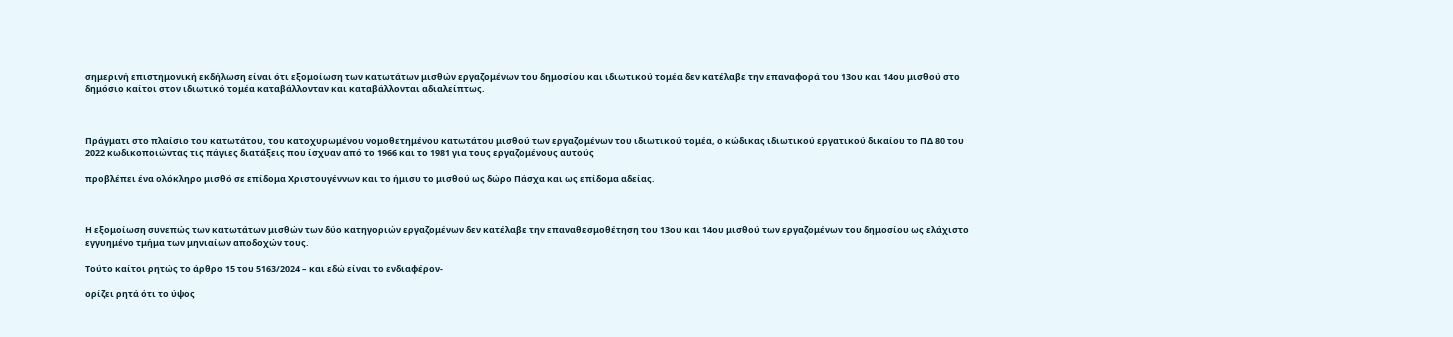σημερινή επιστημονική εκδήλωση είναι ότι εξομοίωση των κατωτάτων μισθών εργαζομένων του δημοσίου και ιδιωτικού τομέα δεν κατέλαβε την επαναφορά του 13ου και 14ου μισθού στο δημόσιο καίτοι στον ιδιωτικό τομέα καταβάλλονταν και καταβάλλονται αδιαλείπτως.



Πράγματι στο πλαίσιο του κατωτάτου, του κατοχυρωμένου νομοθετημένου κατωτάτου μισθού των εργαζομένων του ιδιωτικού τομέα, ο κώδικας ιδιωτικού εργατικού δικαίου το ΠΔ 80 του 2022 κωδικοποιώντας τις πάγιες διατάξεις που ίσχυαν από το 1966 και το 1981 για τους εργαζομένους αυτούς

προβλέπει ένα ολόκληρο μισθό σε επίδομα Χριστουγέννων και το ήμισυ το μισθού ως δώρο Πάσχα και ως επίδομα αδείας.



Η εξομοίωση συνεπώς των κατωτάτων μισθών των δύο κατηγοριών εργαζομένων δεν κατέλαβε την επαναθεσμοθέτηση του 13ου και 14ου μισθού των εργαζομένων του δημοσίου ως ελάχιστο εγγυημένο τμήμα των μηνιαίων αποδοχών τους.

Τούτο καίτοι ρητώς το άρθρο 15 του 5163/2024 – και εδώ είναι το ενδιαφέρον-

ορίζει ρητά ότι το ύψος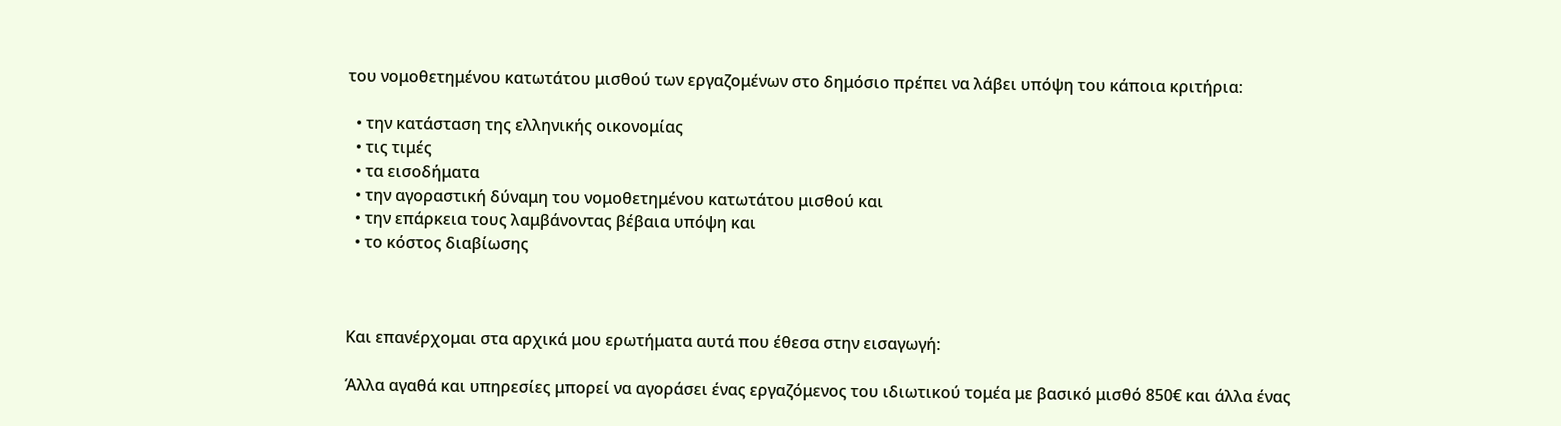του νομοθετημένου κατωτάτου μισθού των εργαζομένων στο δημόσιο πρέπει να λάβει υπόψη του κάποια κριτήρια:

  • την κατάσταση της ελληνικής οικονομίας
  • τις τιμές
  • τα εισοδήματα
  • την αγοραστική δύναμη του νομοθετημένου κατωτάτου μισθού και
  • την επάρκεια τους λαμβάνοντας βέβαια υπόψη και
  • το κόστος διαβίωσης



Και επανέρχομαι στα αρχικά μου ερωτήματα αυτά που έθεσα στην εισαγωγή:

Άλλα αγαθά και υπηρεσίες μπορεί να αγοράσει ένας εργαζόμενος του ιδιωτικού τομέα με βασικό μισθό 850€ και άλλα ένας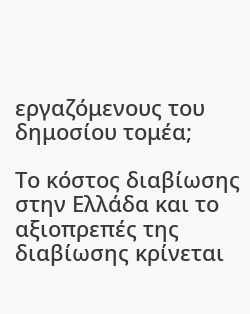εργαζόμενους του δημοσίου τομέα;

Το κόστος διαβίωσης στην Ελλάδα και το αξιοπρεπές της διαβίωσης κρίνεται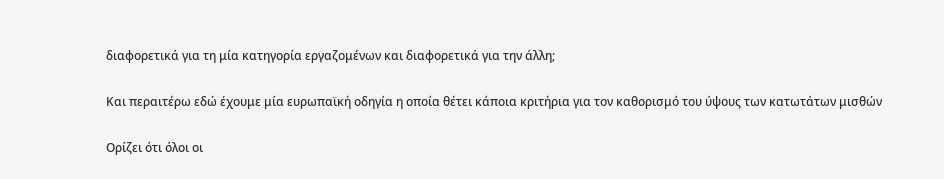διαφορετικά για τη μία κατηγορία εργαζομένων και διαφορετικά για την άλλη;

Και περαιτέρω εδώ έχουμε μία ευρωπαϊκή οδηγία η οποία θέτει κάποια κριτήρια για τον καθορισμό του ύψους των κατωτάτων μισθών

Ορίζει ότι όλοι οι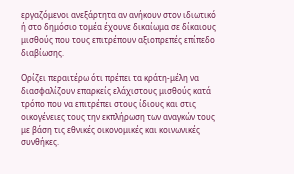εργαζόμενοι ανεξάρτητα αν ανήκουν στον ιδιωτικό ή στο δημόσιο τομέα έχουνε δικαίωμα σε δίκαιους μισθούς που τους επιτρέπουν αξιοπρεπές επίπεδο διαβίωσης.

Ορίζει περαιτέρω ότι πρέπει τα κράτη-μέλη να διασφαλίζουν επαρκείς ελάχιστους μισθούς κατά τρόπο που να επιτρέπει στους ίδιους και στις οικογένειες τους την εκπλήρωση των αναγκών τους με βάση τις εθνικές οικονομικές και κοινωνικές συνθήκες.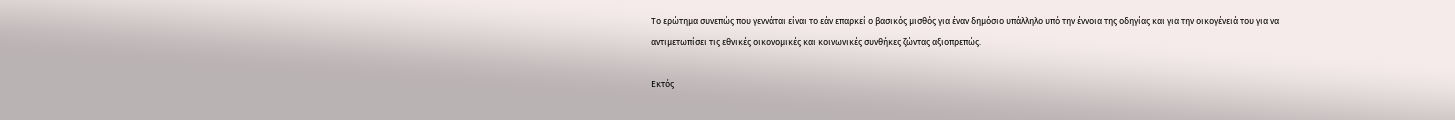Το ερώτημα συνεπώς που γεννάται είναι το εάν επαρκεί ο βασικός μισθός για έναν δημόσιο υπάλληλο υπό την έννοια της οδηγίας και για την οικογένειά του για να αντιμετωπίσει τις εθνικές οικονομικές και κοινωνικές συνθήκες ζώντας αξιοπρεπώς.

Εκτός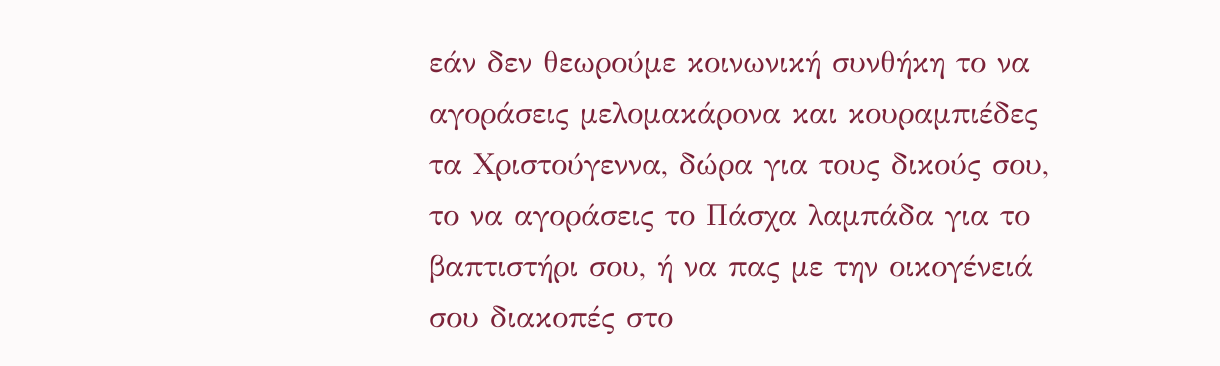εάν δεν θεωρούμε κοινωνική συνθήκη το να αγοράσεις μελομακάρονα και κουραμπιέδες τα Χριστούγεννα, δώρα για τους δικούς σου, το να αγοράσεις το Πάσχα λαμπάδα για το βαπτιστήρι σου, ή να πας με την οικογένειά σου διακοπές στο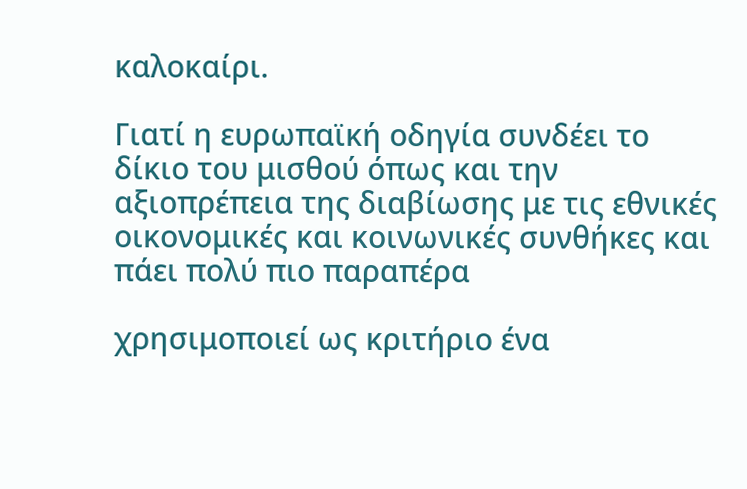καλοκαίρι.

Γιατί η ευρωπαϊκή οδηγία συνδέει το δίκιο του μισθού όπως και την αξιοπρέπεια της διαβίωσης με τις εθνικές οικονομικές και κοινωνικές συνθήκες και πάει πολύ πιο παραπέρα

χρησιμοποιεί ως κριτήριο ένα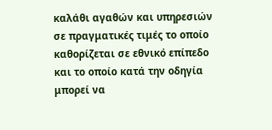καλάθι αγαθών και υπηρεσιών σε πραγματικές τιμές το οποίο καθορίζεται σε εθνικό επίπεδο και το οποίο κατά την οδηγία μπορεί να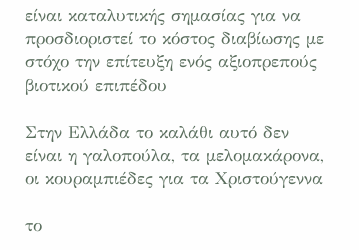είναι καταλυτικής σημασίας για να προσδιοριστεί το κόστος διαβίωσης με στόχο την επίτευξη ενός αξιοπρεπούς βιοτικού επιπέδου

Στην Ελλάδα το καλάθι αυτό δεν είναι η γαλοπούλα, τα μελομακάρονα, οι κουραμπιέδες για τα Χριστούγεννα

το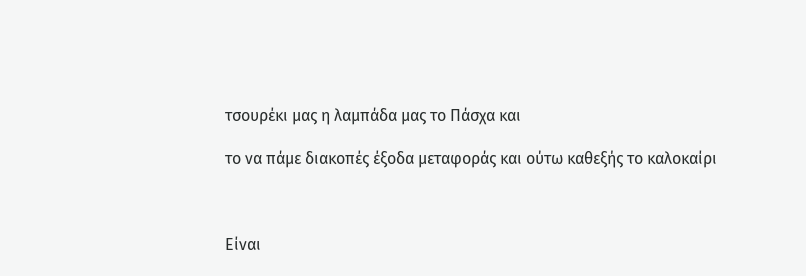τσουρέκι μας η λαμπάδα μας το Πάσχα και

το να πάμε διακοπές έξοδα μεταφοράς και ούτω καθεξής το καλοκαίρι



Είναι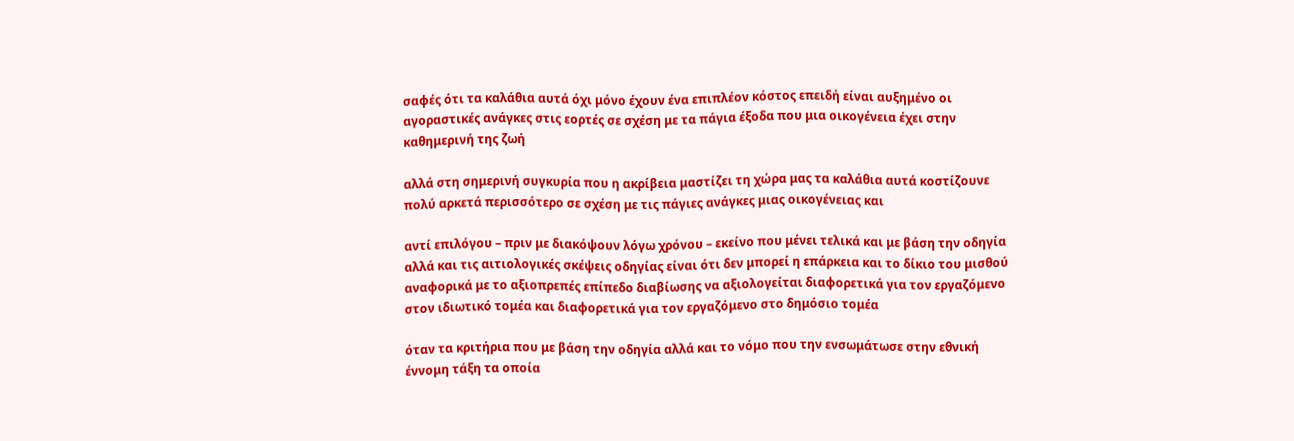σαφές ότι τα καλάθια αυτά όχι μόνο έχουν ένα επιπλέον κόστος επειδή είναι αυξημένο οι αγοραστικές ανάγκες στις εορτές σε σχέση με τα πάγια έξοδα που μια οικογένεια έχει στην καθημερινή της ζωή

αλλά στη σημερινή συγκυρία που η ακρίβεια μαστίζει τη χώρα μας τα καλάθια αυτά κοστίζουνε πολύ αρκετά περισσότερο σε σχέση με τις πάγιες ανάγκες μιας οικογένειας και

αντί επιλόγου – πριν με διακόψουν λόγω χρόνου – εκείνο που μένει τελικά και με βάση την οδηγία αλλά και τις αιτιολογικές σκέψεις οδηγίας είναι ότι δεν μπορεί η επάρκεια και το δίκιο του μισθού αναφορικά με το αξιοπρεπές επίπεδο διαβίωσης να αξιολογείται διαφορετικά για τον εργαζόμενο στον ιδιωτικό τομέα και διαφορετικά για τον εργαζόμενο στο δημόσιο τομέα

όταν τα κριτήρια που με βάση την οδηγία αλλά και το νόμο που την ενσωμάτωσε στην εθνική έννομη τάξη τα οποία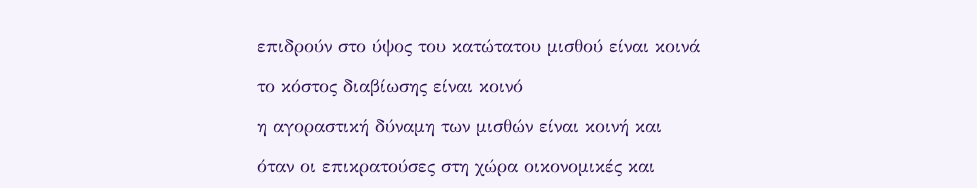επιδρούν στο ύψος του κατώτατου μισθού είναι κοινά

το κόστος διαβίωσης είναι κοινό

η αγοραστική δύναμη των μισθών είναι κοινή και

όταν οι επικρατούσες στη χώρα οικονομικές και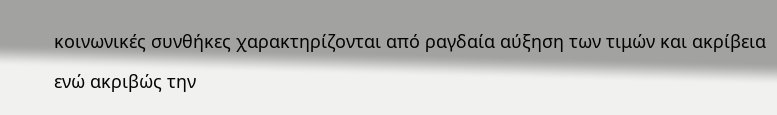κοινωνικές συνθήκες χαρακτηρίζονται από ραγδαία αύξηση των τιμών και ακρίβεια

ενώ ακριβώς την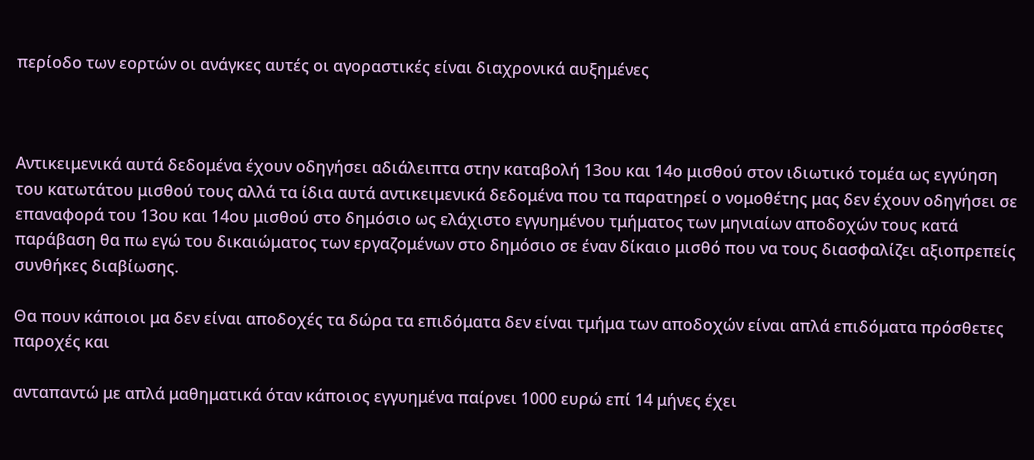περίοδο των εορτών οι ανάγκες αυτές οι αγοραστικές είναι διαχρονικά αυξημένες



Αντικειμενικά αυτά δεδομένα έχουν οδηγήσει αδιάλειπτα στην καταβολή 13ου και 14ο μισθού στον ιδιωτικό τομέα ως εγγύηση του κατωτάτου μισθού τους αλλά τα ίδια αυτά αντικειμενικά δεδομένα που τα παρατηρεί ο νομοθέτης μας δεν έχουν οδηγήσει σε επαναφορά του 13ου και 14ου μισθού στο δημόσιο ως ελάχιστο εγγυημένου τμήματος των μηνιαίων αποδοχών τους κατά παράβαση θα πω εγώ του δικαιώματος των εργαζομένων στο δημόσιο σε έναν δίκαιο μισθό που να τους διασφαλίζει αξιοπρεπείς συνθήκες διαβίωσης.

Θα πουν κάποιοι μα δεν είναι αποδοχές τα δώρα τα επιδόματα δεν είναι τμήμα των αποδοχών είναι απλά επιδόματα πρόσθετες παροχές και

ανταπαντώ με απλά μαθηματικά όταν κάποιος εγγυημένα παίρνει 1000 ευρώ επί 14 μήνες έχει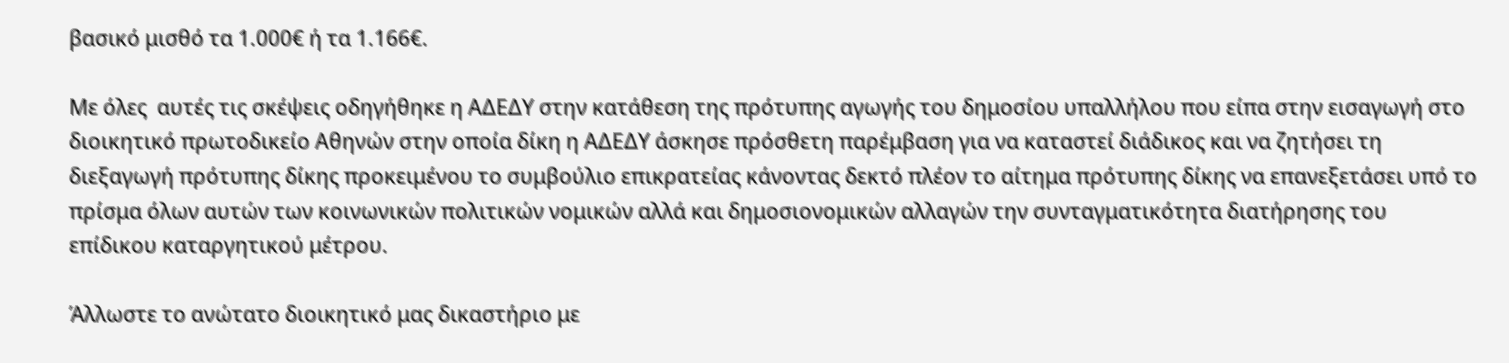βασικό μισθό τα 1.000€ ή τα 1.166€.

Με όλες  αυτές τις σκέψεις οδηγήθηκε η ΑΔΕΔΥ στην κατάθεση της πρότυπης αγωγής του δημοσίου υπαλλήλου που είπα στην εισαγωγή στο διοικητικό πρωτοδικείο Αθηνών στην οποία δίκη η ΑΔΕΔΥ άσκησε πρόσθετη παρέμβαση για να καταστεί διάδικος και να ζητήσει τη διεξαγωγή πρότυπης δίκης προκειμένου το συμβούλιο επικρατείας κάνοντας δεκτό πλέον το αίτημα πρότυπης δίκης να επανεξετάσει υπό το πρίσμα όλων αυτών των κοινωνικών πολιτικών νομικών αλλά και δημοσιονομικών αλλαγών την συνταγματικότητα διατήρησης του επίδικου καταργητικού μέτρου.

Άλλωστε το ανώτατο διοικητικό μας δικαστήριο με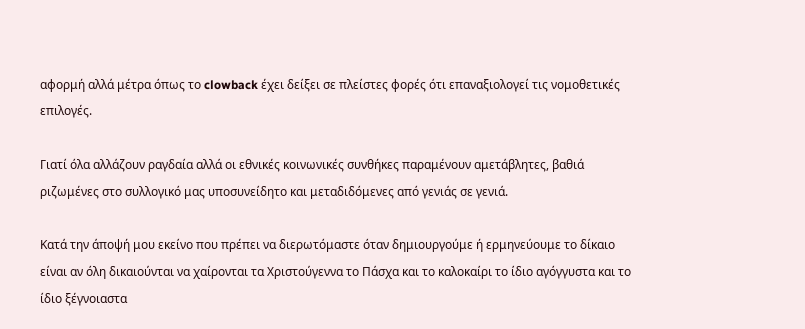αφορμή αλλά μέτρα όπως το clowback έχει δείξει σε πλείστες φορές ότι επαναξιολογεί τις νομοθετικές επιλογές.

Γιατί όλα αλλάζουν ραγδαία αλλά οι εθνικές κοινωνικές συνθήκες παραμένουν αμετάβλητες, βαθιά ριζωμένες στο συλλογικό μας υποσυνείδητο και μεταδιδόμενες από γενιάς σε γενιά.

Κατά την άποψή μου εκείνο που πρέπει να διερωτόμαστε όταν δημιουργούμε ή ερμηνεύουμε το δίκαιο είναι αν όλη δικαιούνται να χαίρονται τα Χριστούγεννα το Πάσχα και το καλοκαίρι το ίδιο αγόγγυστα και το ίδιο ξέγνοιαστα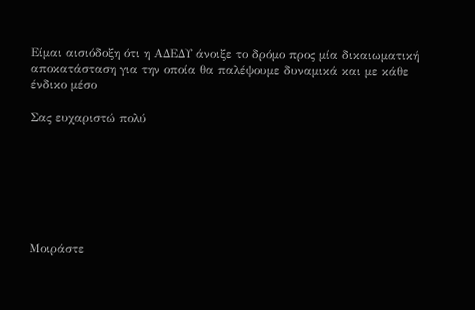Είμαι αισιόδοξη ότι η ΑΔΕΔΥ άνοιξε το δρόμο προς μία δικαιωματική αποκατάσταση για την οποία θα παλέψουμε δυναμικά και με κάθε ένδικο μέσο

Σας ευχαριστώ πολύ







Μοιράστε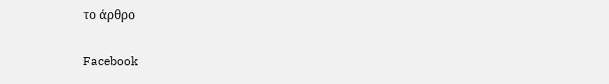το άρθρο

Facebook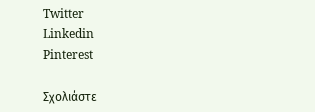Twitter
Linkedin
Pinterest

Σχολιάστε